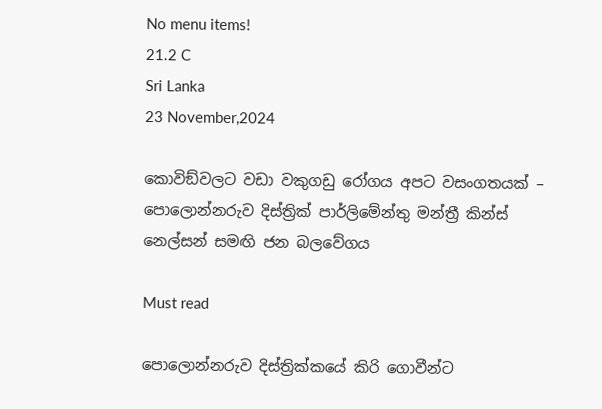No menu items!
21.2 C
Sri Lanka
23 November,2024

කොවිඞ්වලට වඩා වකුගඩු රෝගය අපට වසංගතයක් – පොලොන්නරුව දිස්ත්‍රික් පාර්ලිමේන්තු මන්ත්‍රී කින්ස් නෙල්සන් සමඟි ජන බලවේගය

Must read

පොලොන්නරුව දිස්ත්‍රික්කයේ කිරි ගොවීන්ට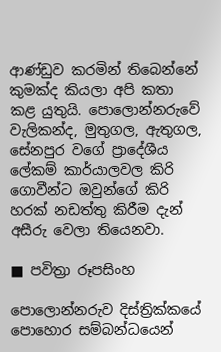ආණ්ඩුව කරමින් තිබෙන්නේ කුමක්ද කියලා අපි කතා කළ යුතුයි. පොලොන්නරුවේ වැලිකන්ද, මුතුගල, ඇතුගල, සේනපුර වගේ ප්‍රාදේශීය ලේකම් කාර්යාලවල කිරි ගොවීන්ට ඔවුන්ගේ කිරි හරක් නඩත්තු කිරීම දැන් අසීරු වෙලා තියෙනවා.

■ පවිත්‍රා රූපසිංහ

පොලොන්නරුව දිස්ත්‍රික්කයේ පොහොර සම්බන්ධයෙන්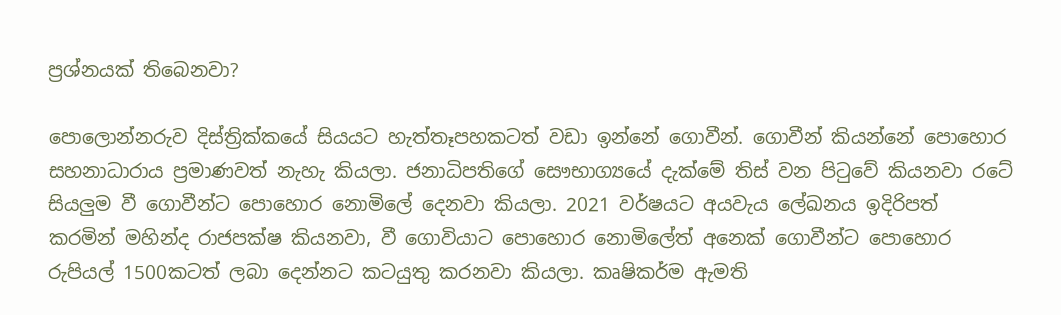ප්‍රශ්නයක් තිබෙනවා?

පොලොන්නරුව දිස්ත්‍රික්කයේ සියයට හැත්තෑපහකටත් වඩා ඉන්නේ ගොවීන්. ගොවීන් කියන්නේ පොහොර සහනාධාරාය ප්‍රමාණවත් නැහැ කියලා. ජනාධිපතිගේ සෞභාග්‍යයේ දැක්මේ තිස් වන පිටුවේ කියනවා රටේ සියලුම වී ගොවීන්ට පොහොර නොමිලේ දෙනවා කියලා. 2021 වර්ෂයට අයවැය ලේඛනය ඉදිරිපත් කරමින් මහින්ද රාජපක්ෂ කියනවා, වී ගොවියාට පොහොර නොමිලේත් අනෙක් ගොවීන්ට පොහොර රුපියල් 1500කටත් ලබා දෙන්නට කටයුතු කරනවා කියලා. කෘෂිකර්ම ඇමති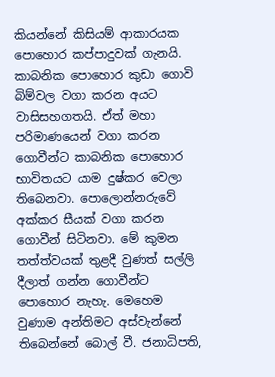කියන්නේ කිසියම් ආකාරයක පොහොර කප්පාදුවක් ගැනයි. කාබනික පොහොර කුඩා ගොවි බිම්වල වගා කරන අයට වාසිසහගතයි. ඒත් මහා පරිමාණයෙන් වගා කරන ගොවීන්ට කාබනික පොහොර භාවිතයට යාම දුෂ්කර වෙලා තිබෙනවා. පොලොන්නරුවේ අක්කර සීයක් වගා කරන ගොවීන් සිටිනවා. මේ කුමන තත්ත්වයක් තුළදී වුණත් සල්ලි දීලාත් ගන්න ගොවීන්ට පොහොර නැහැ. මෙහෙම වුණාම අන්තිමට අස්වැන්නේ තිබෙන්නේ බොල් වී. ජනාධිපති,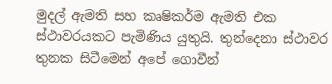මුදල් ඇමති සහ කෘෂිකර්ම ඇමති එක ස්ථාවරයකට පැමිණිය යුතුයි. තුන්දෙනා ස්ථාවර තුනක සිටීමෙන් අපේ ගොවීන්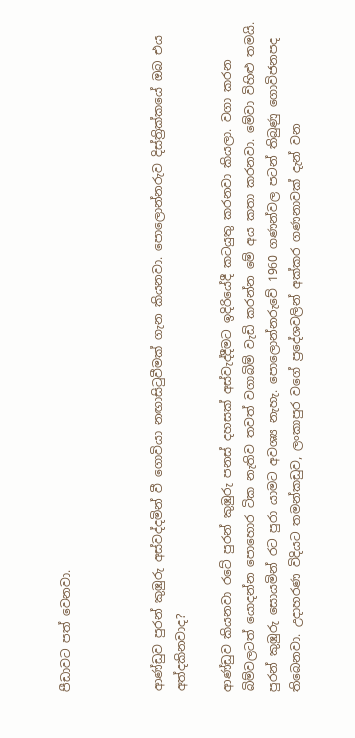පීඩාවට පත් වෙනවා.



ආණ්ඩුව පුරන් කුඹුරු අස්වද්දමින් වී ගොවියා නඟාසිටුවීමක් ගැන කියනවා. පොලොන්නරුව දිස්ත්‍රික්කයේ ඔබ එය අත්දකිනවාද?

ආණ්ඩුව කියනවා රටේ පුරන් කුඹුරු පනස් දහසක් අස්වැද්දීමට ඉදිරියේදී කටයුතු කරනවා කියලා. වගා කරන බිම්වලටත් යොදන්න පොහොර ටික නැතිව තවත් වගාබිම් වැඩි කරන්න මේ අය කතා කරනවා. මේවා විහිළු තමයි. පුරන් කුඹුරු සොයමින් රට පුරා යාමට අවශ්‍ය නැහැ. පොලොන්නරුවේ 1960 ගණන්වල පටන් තිබුණු ගොවිජනපද තිබෙනවා. උදාහරණ විදියට තමන්කඩුව, ලංකාපුර වගේ ප්‍රදේශවලින් අක්කර ගණනාවක් දැන් වන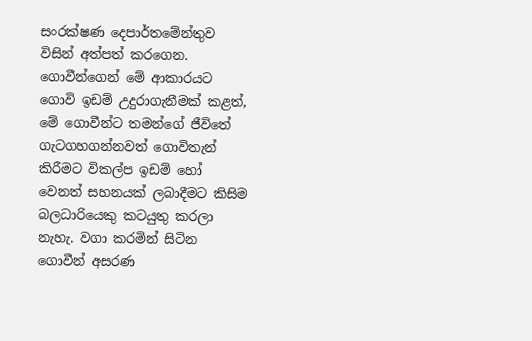සංරක්ෂණ දෙපාර්තමේන්තුව විසින් අත්පත් කරගෙන. ගොවීන්ගෙන් මේ ආකාරයට ගොවි ඉඩම් උදුරාගැනීමක් කළත්, මේ ගොවීන්ට තමන්ගේ ජීවිතේ ගැටගහගන්නවත් ගොවිතැන් කිරීමට විකල්ප ඉඩම් හෝ වෙනත් සහනයක් ලබාදීමට කිසිම බලධාරියෙකු කටයුතු කරලා නැහැ. වගා කරමින් සිටින ගොවීන් අසරණ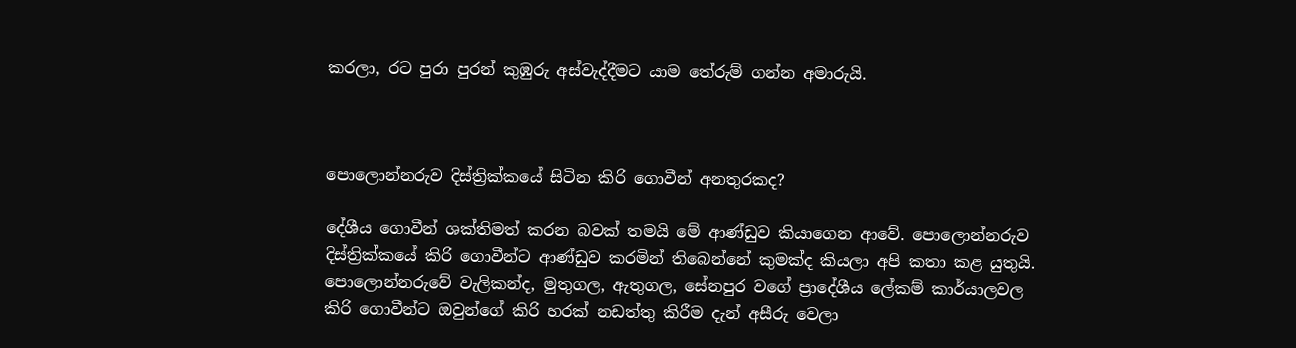කරලා, රට පුරා පුරන් කුඹුරු අස්වැද්දීමට යාම තේරුම් ගන්න අමාරුයි.



පොලොන්නරුව දිස්ත්‍රික්කයේ සිටින කිරි ගොවීන් අනතුරකද?

දේශීය ගොවීන් ශක්තිමත් කරන බවක් තමයි මේ ආණ්ඩුව කියාගෙන ආවේ. පොලොන්නරුව දිස්ත්‍රික්කයේ කිරි ගොවීන්ට ආණ්ඩුව කරමින් තිබෙන්නේ කුමක්ද කියලා අපි කතා කළ යුතුයි. පොලොන්නරුවේ වැලිකන්ද, මුතුගල, ඇතුගල, සේනපුර වගේ ප්‍රාදේශීය ලේකම් කාර්යාලවල කිරි ගොවීන්ට ඔවුන්ගේ කිරි හරක් නඩත්තු කිරීම දැන් අසීරු වෙලා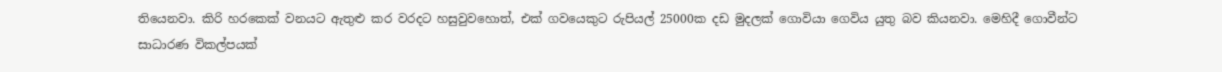තියෙනවා. කිරි හරකෙක් වනයට ඇතුළු කර වරදට හසුවුවහොත්, එක් ගවයෙකුට රුපියල් 25000ක දඩ මුදලක් ගොවියා ගෙවිය යුතු බව කියනවා. මෙහිදී ගොවීන්ට සාධාරණ විකල්පයක්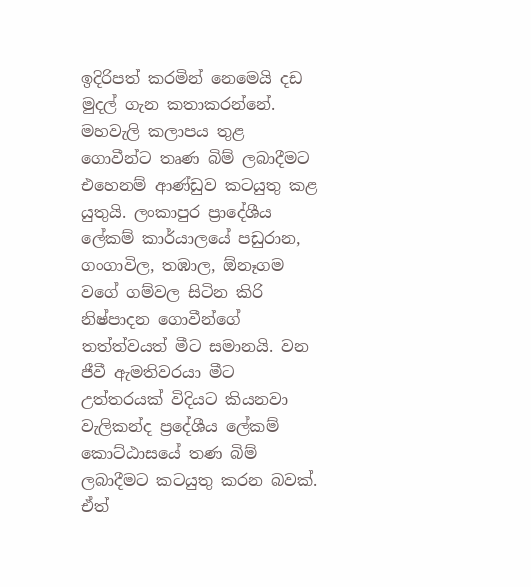ඉදිරිපත් කරමින් නෙමෙයි දඩ මුදල් ගැන කතාකරන්නේ. මහවැලි කලාපය තුළ ගොවීන්ට තෘණ බිම් ලබාදීමට එහෙනම් ආණ්ඩුව කටයුතු කළ යුතුයි. ලංකාපුර ප්‍රාදේශීය ලේකම් කාර්යාලයේ පඩුරාන, ගංගාවිල, තඹාල, ඕනෑගම වගේ ගම්වල සිටින කිරි නිෂ්පාදන ගොවීන්ගේ තත්ත්වයත් මීට සමානයි. වන ජීවී ඇමතිවරයා මීට උත්තරයක් විදියට කියනවා වැලිකන්ද ප්‍රදේශීය ලේකම් කොට්ඨාසයේ තණ බිම් ලබාදීමට කටයුතු කරන බවක්. ඒත්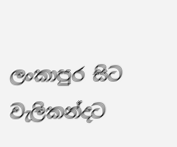ලංකාපුර සිට වැලිකන්දට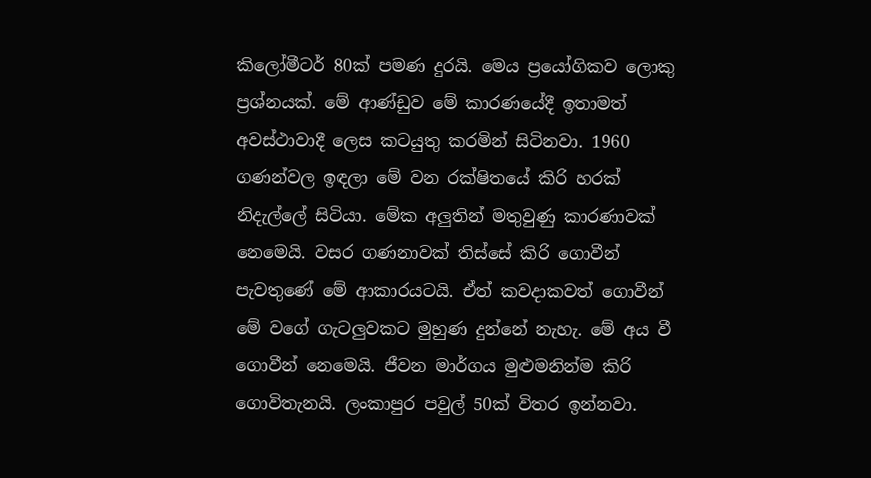කිලෝමීටර් 80ක් පමණ දුරයි. මෙය ප්‍රයෝගිකව ලොකු ප්‍රශ්නයක්. මේ ආණ්ඩුව මේ කාරණයේදී ඉතාමත් අවස්ථාවාදී ලෙස කටයුතු කරමින් සිටිනවා. 1960 ගණන්වල ඉඳලා මේ වන රක්ෂිතයේ කිරි හරක් නිදැල්ලේ සිටියා. මේක අලුතින් මතුවුණු කාරණාවක් නෙමෙයි. වසර ගණනාවක් තිස්සේ කිරි ගොවීන් පැවතුණේ මේ ආකාරයටයි. ඒත් කවදාකවත් ගොවීන් මේ වගේ ගැටලුවකට මුහුණ දුන්නේ නැහැ. මේ අය වී ගොවීන් නෙමෙයි. ජීවන මාර්ගය මුළුමනින්ම කිරි ගොවිතැනයි. ලංකාපුර පවුල් 50ක් විතර ඉන්නවා.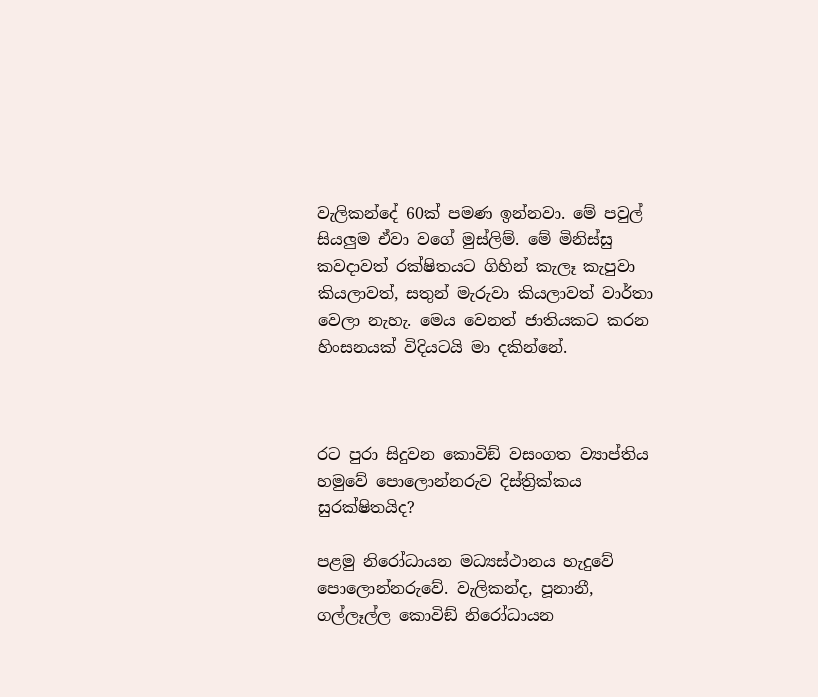වැලිකන්දේ 60ක් පමණ ඉන්නවා. මේ පවුල් සියලුම ඒවා වගේ මුස්ලිම්. මේ මිනිස්සු කවදාවත් රක්ෂිතයට ගිහින් කැලෑ කැපුවා කියලාවත්, සතුන් මැරුවා කියලාවත් වාර්තා වෙලා නැහැ. මෙය වෙනත් ජාතියකට කරන හිංසනයක් විදියටයි මා දකින්නේ.



රට පුරා සිදුවන කොවිඞ් වසංගත ව්‍යාප්තිය හමුවේ පොලොන්නරුව දිස්ත්‍රික්කය සුරක්ෂිතයිද?

පළමු නිරෝධායන මධ්‍යස්ථානය හැදුවේ පොලොන්නරුවේ. වැලිකන්ද, පූනානී, ගල්ලෑල්ල කොවිඞ් නිරෝධායන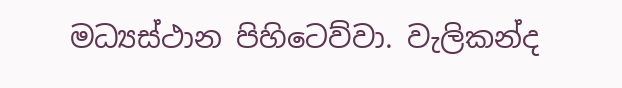මධ්‍යස්ථාන පිහිටෙව්වා. වැලිකන්ද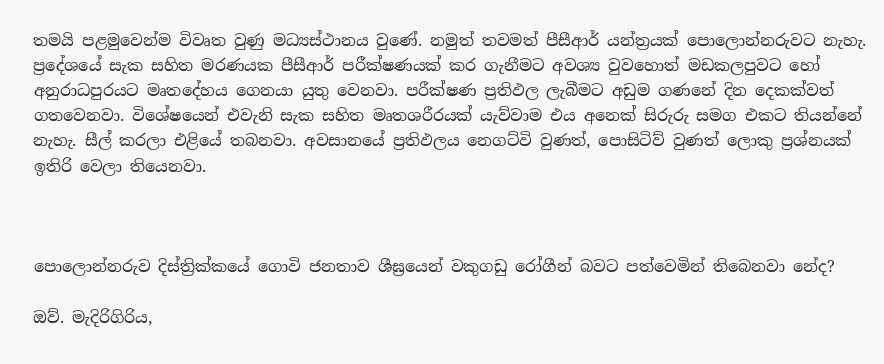තමයි පළමුවෙන්ම විවෘත වුණු මධ්‍යස්ථානය වුණේ. නමුත් තවමත් පීසීආර් යන්ත්‍රයක් පොලොන්නරුවට නැහැ. ප්‍රදේශයේ සැක සහිත මරණයක පීසීආර් පරීක්ෂණයක් කර ගැනීමට අවශ්‍ය වුවහොත් මඩකලපුවට හෝ අනුරාධපුරයට මෘතදේහය ගෙනයා යුතු වෙනවා. පරීක්ෂණ ප්‍රතිඵල ලැබීමට අඩුම ගණනේ දින දෙකක්වත් ගතවෙනවා. විශේෂයෙන් එවැනි සැක සහිත මෘතශරීරයක් යැව්වාම එය අනෙක් සිරුරු සමග එකට තියන්නේ නැහැ. සීල් කරලා එළියේ තබනවා. අවසානයේ ප්‍රතිඵලය නෙගට්වි වුණත්, පොසිටිව් වුණත් ලොකු ප්‍රශ්නයක් ඉතිරි වෙලා තියෙනවා.



පොලොන්නරුව දිස්ත්‍රික්කයේ ගොවි ජනතාව ශීඝ්‍රයෙන් වකුගඩු රෝගීන් බවට පත්වෙමින් තිබෙනවා නේද?

ඔව්. මැදිරිගිරිය,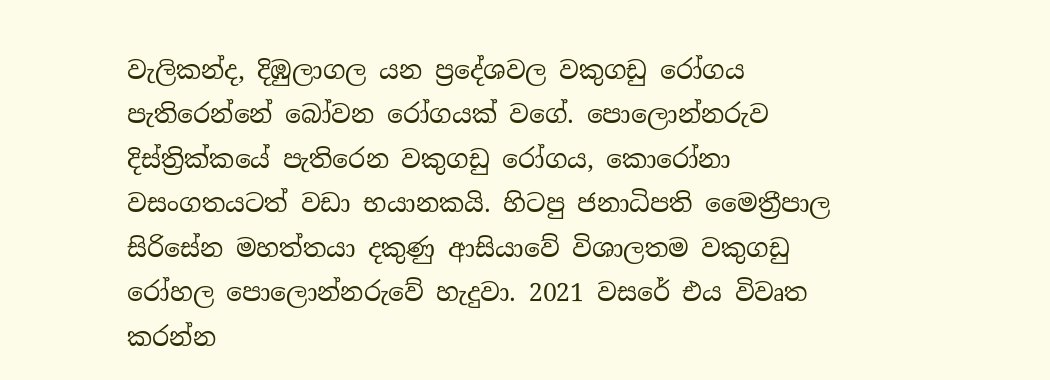වැලිකන්ද, දිඹුලාගල යන ප්‍රදේශවල වකුගඩු රෝගය පැතිරෙන්නේ බෝවන රෝගයක් වගේ. පොලොන්නරුව දිස්ත්‍රික්කයේ පැතිරෙන වකුගඩු රෝගය, කොරෝනා වසංගතයටත් වඩා භයානකයි. හිටපු ජනාධිපති මෛත්‍රීපාල සිරිසේන මහත්තයා දකුණු ආසියාවේ විශාලතම වකුගඩු රෝහල පොලොන්නරුවේ හැදුවා. 2021 වසරේ එය විවෘත කරන්න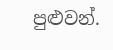පුළුවන්.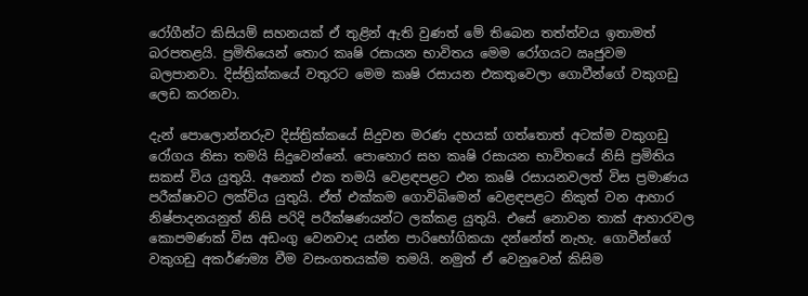රෝගීන්ට කිසියම් සහනයක් ඒ තුළින් ඇති වුණත් මේ තිබෙන තත්ත්වය ඉතාමත් බරපතළයි. ප්‍රමිතියෙන් තොර කෘෂි රසායන භාවිතය මෙම රෝගයට ඍජුවම බලපානවා. දිස්ත්‍රික්කයේ වතුරට මෙම කෘෂි රසායන එකතුවෙලා ගොවීන්ගේ වකුගඩු ලෙඩ කරනවා.

දැන් පොලොන්නරුව දිස්ත්‍රික්කයේ සිදුවන මරණ දහයක් ගත්තොත් අටක්ම වකුගඩු රෝගය නිසා තමයි සිදුවෙන්නේ. පොහොර සහ කෘෂි රසායන භාවිතයේ නිසි ප්‍රමිතිය සකස් විය යුතුයි. අනෙක් එක තමයි වෙළඳපළට එන කෘෂි රසායනවලත් විස ප්‍රමාණය පරීක්ෂාවට ලක්විය යුතුයි. ඒත් එක්කම ගොවිබිමෙන් වෙළඳපළට නිකුත් වන ආහාර නිෂ්පාදනයනුත් නිසි පරිදි පරීක්ෂණයන්ට ලක්කළ යුතුයි. එසේ නොවන තාක් ආහාරවල කොපමණක් විස අඩංගු වෙනවාද යන්න පාරිභෝගිකයා දන්නේත් නැහැ. ගොවීන්ගේ වකුගඩු අකර්ණම්‍ය වීම වසංගතයක්ම තමයි. නමුත් ඒ වෙනුවෙන් කිසිම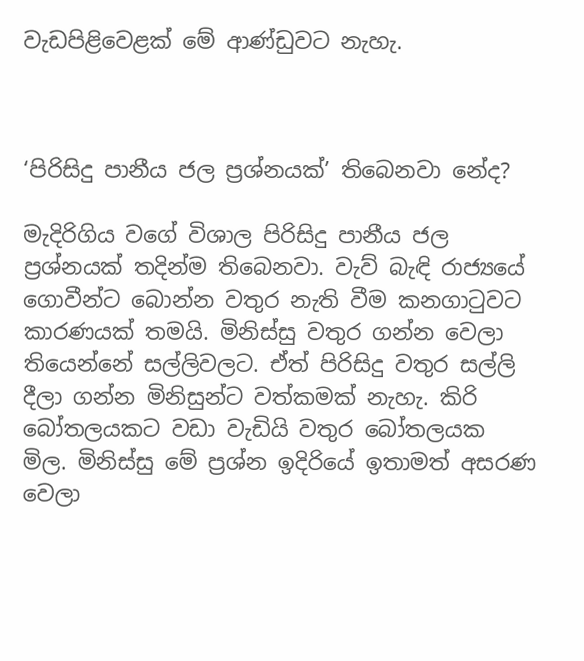වැඩපිළිවෙළක් මේ ආණ්ඩුවට නැහැ.



‘පිරිසිදු පානීය ජල ප්‍රශ්නයක්’ තිබෙනවා නේද?

මැදිරිගිය වගේ විශාල පිරිසිදු පානීය ජල ප්‍රශ්නයක් තදින්ම තිබෙනවා. වැව් බැඳි රාජ්‍යයේ ගොවීන්ට බොන්න වතුර නැති වීම කනගාටුවට කාරණයක් තමයි. මිනිස්සු වතුර ගන්න වෙලා තියෙන්නේ සල්ලිවලට. ඒත් පිරිසිදු වතුර සල්ලි දීලා ගන්න මිනිසුන්ට වත්කමක් නැහැ. කිරි බෝතලයකට වඩා වැඩියි වතුර බෝතලයක මිල. මිනිස්සු මේ ප්‍රශ්න ඉදිරියේ ඉතාමත් අසරණ වෙලා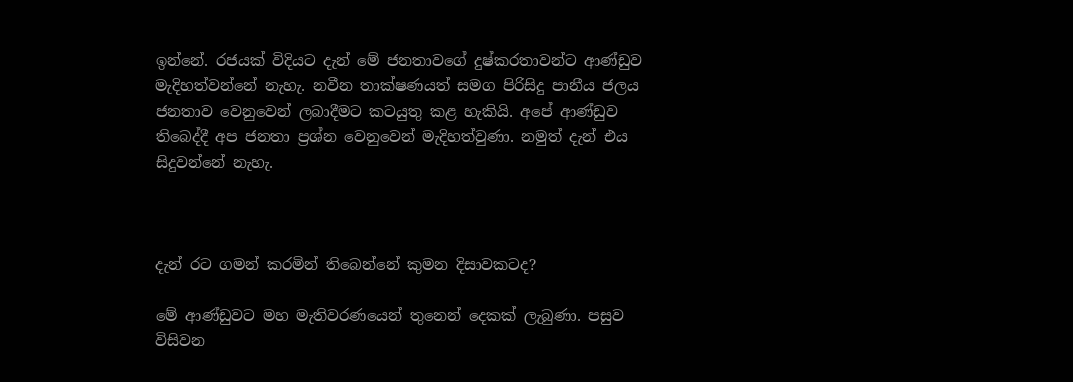ඉන්නේ. රජයක් විදියට දැන් මේ ජනතාවගේ දුෂ්කරතාවන්ට ආණ්ඩුව මැදිහත්වන්නේ නැහැ. නවීන තාක්ෂණයත් සමග පිරිසිදු පානීය ජලය ජනතාව වෙනුවෙන් ලබාදීමට කටයුතු කළ හැකියි. අපේ ආණ්ඩුව තිබෙද්දී අප ජනතා ප්‍රශ්න වෙනුවෙන් මැදිහත්වුණා. නමුත් දැන් එය සිදුවන්නේ නැහැ.



දැන් රට ගමන් කරමින් තිබෙන්නේ කුමන දිසාවකටද?

මේ ආණ්ඩුවට මහ මැතිවරණයෙන් තුනෙන් දෙකක් ලැබුණා. පසුව විසිවන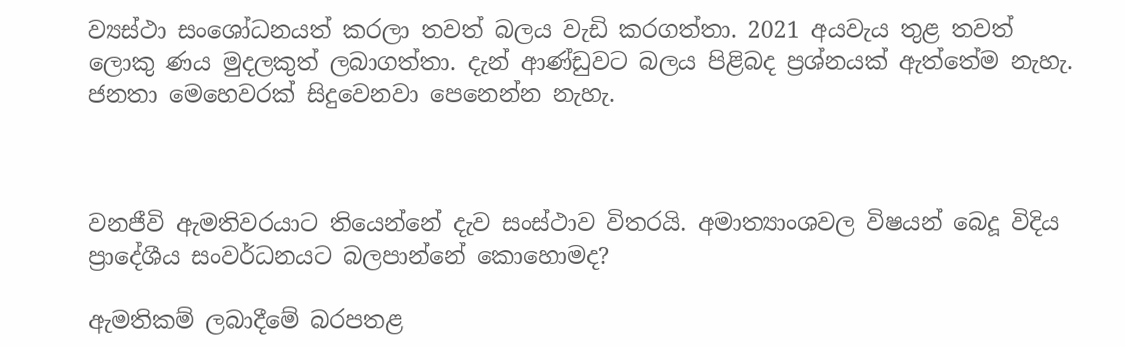ව්‍යස්ථා සංශෝධනයත් කරලා තවත් බලය වැඩි කරගත්තා. 2021 අයවැය තුළ තවත් ලොකු ණය මුදලකුත් ලබාගත්තා. දැන් ආණ්ඩුවට බලය පිළිබද ප්‍රශ්නයක් ඇත්තේම නැහැ. ජනතා මෙහෙවරක් සිදුවෙනවා පෙනෙන්න නැහැ.



වනජීවි ඇමතිවරයාට තියෙන්නේ දැව සංස්ථාව විතරයි. අමාත්‍යාංශවල විෂයන් බෙදූ විදිය ප්‍රාදේශීය සංවර්ධනයට බලපාන්නේ කොහොමද?

ඇමතිකම් ලබාදීමේ බරපතළ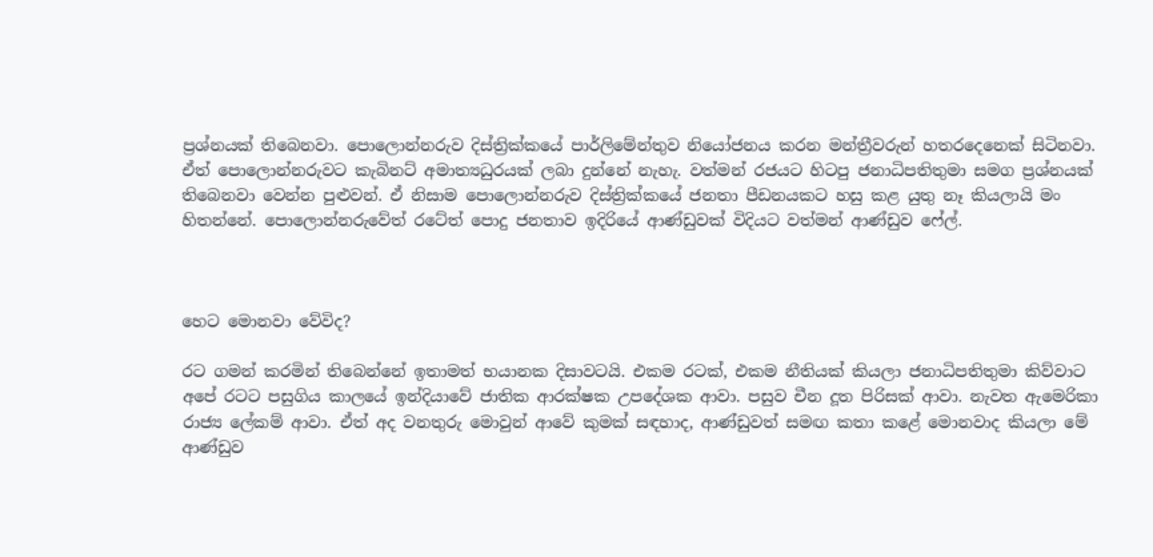ප්‍රශ්නයක් තිබෙනවා. පොලොන්නරුව දිස්ත්‍රික්කයේ පාර්ලිමේන්තුව නියෝජනය කරන මන්ත්‍රීවරුන් හතරදෙනෙක් සිටිනවා. ඒත් පොලොන්නරුවට කැබිනට් අමාත්‍යධුරයක් ලබා දුන්නේ නැහැ. වත්මන් රජයට හිටපු ජනාධිපතිතුමා සමග ප්‍රශ්නයක් තිබෙනවා වෙන්න පුළුවන්. ඒ නිසාම පොලොන්නරුව දිස්ත්‍රික්කයේ ජනතා පීඩනයකට හසු කළ යුතු නෑ කියලායි මං හිතන්නේ. පොලොන්නරුවේත් රටේත් පොදු ජනතාව ඉදිරියේ ආණ්ඩුවක් විදියට වත්මන් ආණ්ඩුව ෆේල්.



හෙට මොනවා වේවිද?

රට ගමන් කරමින් තිබෙන්නේ ඉතාමත් භයානක දිසාවටයි. එකම රටක්, එකම නීතියක් කියලා ජනාධිපතිතුමා කිව්වාට අපේ රටට පසුගිය කාලයේ ඉන්දියාවේ ජාතික ආරක්ෂක උපදේශක ආවා. පසුව චීන දූත පිරිසක් ආවා. නැවත ඇමෙරිකා රාජ්‍ය ලේකම් ආවා. ඒත් අද වනතුරු මොවුන් ආවේ කුමක් සඳහාද, ආණ්ඩුවත් සමඟ කතා කළේ මොනවාද කියලා මේ ආණ්ඩුව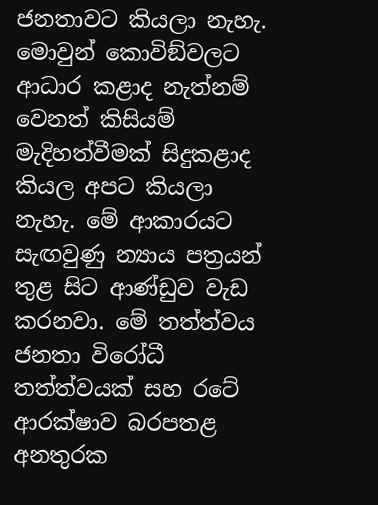ජනතාවට කියලා නැහැ. මොවුන් කොවිඞ්වලට ආධාර කළාද නැත්නම් වෙනත් කිසියම් මැදිහත්වීමක් සිදුකළාද කියල අපට කියලා නැහැ. මේ ආකාරයට සැඟවුණු න්‍යාය පත්‍රයන් තුළ සිට ආණ්ඩුව වැඩ කරනවා. මේ තත්ත්වය ජනතා විරෝධී තත්ත්වයක් සහ රටේ ආරක්ෂාව බරපතළ අනතුරක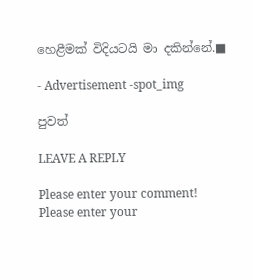හෙළීමක් විදියටයි මා දකින්නේ.■

- Advertisement -spot_img

පුවත්

LEAVE A REPLY

Please enter your comment!
Please enter your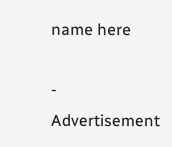name here

- Advertisement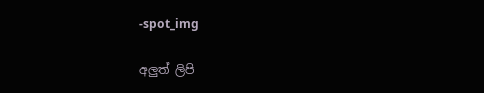-spot_img

අලුත් ලිපි